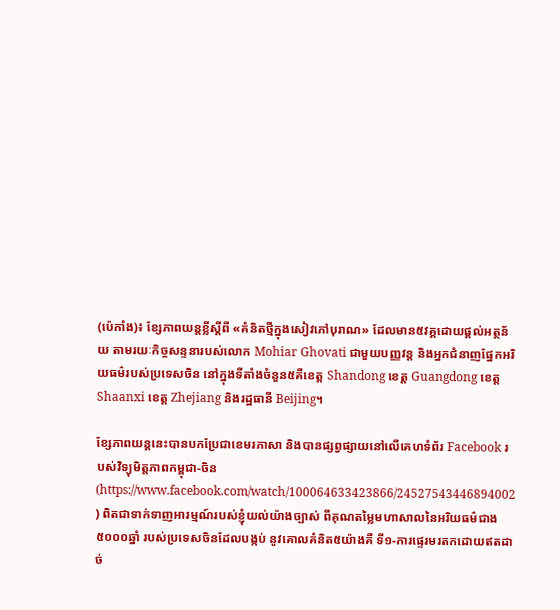(ប៉េកាំង)៖ ខ្សែភាពយន្តខ្លីស្តីពី «គំនិតថ្មីក្នុងសៀវភៅបុរាណ» ដែលមាន៥វគ្គដោយផ្តល់អត្ថន័យ តាមរយៈកិច្ចសន្ទនារបស់លោក Mohiar Ghovati ជាមួយបញ្ញវន្ត និងអ្នកជំនាញផ្នែកអរិយធម៌របស់ប្រទេសចិន នៅក្នុងទីតាំងចំនួន៥គឺខេត្ត Shandong ខេត្ត Guangdong ខេត្ត Shaanxi ខេត្ត Zhejiang និងរដ្ឋធានី Beijing។

ខ្សែភាពយន្តនេះបានបកប្រែជាខេមរភាសា និងបានផ្សព្វផ្សាយនៅលើគេហទំព័រ Facebook របស់វិទ្យុមិត្តភាពកម្ពុជា-ចិន (https://www.facebook.com/watch/100064633423866/24527543446894002 ) ពិតជាទាក់ទាញអារម្មណ៍របស់ខ្ញុំយល់យ៉ាងច្បាស់ ពីគុណតម្លៃមហាសាលនៃអរិយធម៌ជាង៥០០០ឆ្នាំ របស់ប្រទេសចិនដែលបង្កប់ នូវគោលគំនិត៥យ៉ាងគឺ ទី១-ការផ្ទេរមរតកដោយឥតដាច់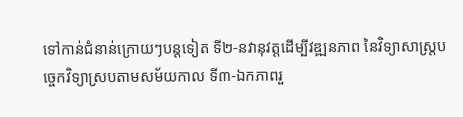ទៅកាន់ជំនាន់ក្រោយៗបន្តទៀត ទី២-នវានុវត្តដើម្បីវឌ្ឍនភាព នៃវិទ្យាសាស្រ្តបច្ចេកវិទ្យាស្របតាមសម័យកាល ទី៣-ឯកភាពរួ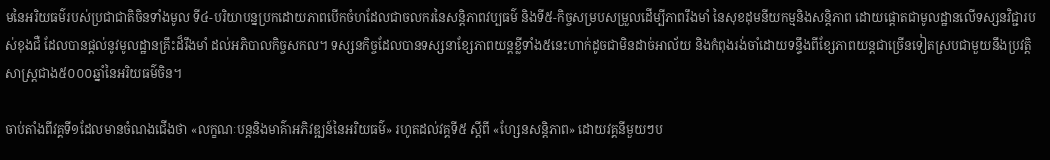មនៃអរិយធម៌របស់ប្រជាជាតិចិនទាំងមូល ទី៤-បរិយាបន្នប្រកដោយភាពបើកចំហដែលជាចលករនៃសន្តិភាពវប្បធម៌ និងទី៥-កិច្ចសម្របសម្រួលដើម្បីភាពរឹងមាំ នៃសុខដុមនីយកម្មនិងសន្តិភាព ដោយផ្តោតជាមូលដ្ឋានលើទស្សនវិជ្ជារបស់ខុងជឺ ដែលបានផ្តល់នូវមូលដ្ឋានគ្រឹះដ៏រឹងមាំ ដល់អភិបាលកិច្ចសកល។ ទស្សនកិច្ចដែលបានទស្សនាខ្សែភាពយន្តខ្លីទាំង៥នេះហាក់ដូចជាមិនដាច់អាល័យ និងកំពុងរង់ចាំដោយទន្ទឹងពីខ្សែភាពយន្តជាច្រើនទៀតស្របជាមួយនឹងប្រវត្តិសាស្រ្តជាង៥០០០ឆ្នាំនៃអរិយធម៌ចិន។

ចាប់តាំងពីវគ្គទី១ដែលមានចំណងជើងថា «លក្ខណៈបន្តនិងមាគ៌ាអភិវឌ្ឍន៍នៃអរិយធម៌» រហូតដល់វគ្គទី៥ ស្តីពី «ហ្សែនសន្តិភាព» ដោយវគ្គនីមួយៗប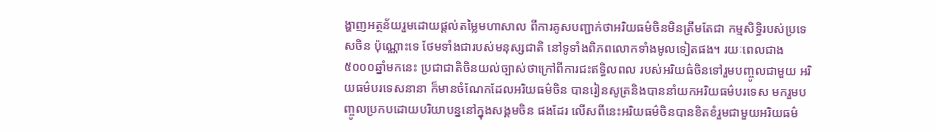ង្ហាញអត្ថន័យរួមដោយផ្តល់តម្លៃមហាសាល ពីការគូសបញ្ជាក់ថាអរិយធម៌ចិនមិនត្រឹមតែជា កម្មសិទ្ធិរបស់ប្រទេសចិន ប៉ុណ្ណោះទេ ថែមទាំងជារបស់មនុស្សជាតិ នៅទូទាំងពិភពលោកទាំងមូលទៀតផង។ រយៈពេលជាង ៥០០០ឆ្នាំមកនេះ ប្រជាជាតិចិនយល់ច្បាស់ថាក្រៅពីការជះឥទ្ធិលពល របស់អរិយធ៌ចិនទៅរួមបញ្ចូលជាមួយ អរិយធម៌បរទេសនានា ក៏មានចំណែកដែលអរិយធម៌ចិន បានរៀនសូត្រនិងបាននាំយកអរិយធម៌បរទេស មករួមបញ្ចូលប្រកបដោយបរិយាបន្ននៅក្នុងសង្គមចិន ផងដែរ លើសពីនេះអរិយធម៌ចិនបានខិតខំរួមជាមួយអរិយធម៌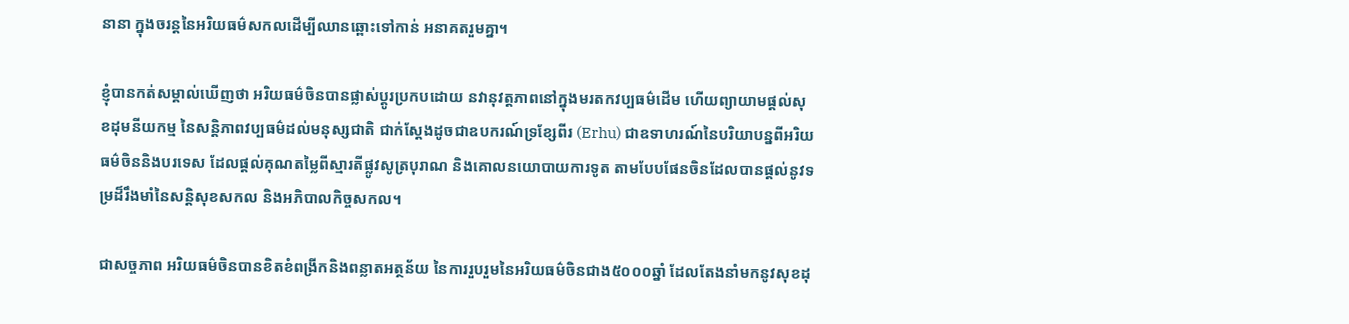នានា ក្នុងចរន្តនៃអរិយធម៌សកលដើម្បីឈានឆ្ពោះទៅកាន់ អនាគតរួមគ្នា។

ខ្ញុំបានកត់សម្គាល់ឃើញថា អរិយធម៌ចិនបានផ្លាស់ប្តូរប្រកបដោយ នវានុវត្តភាពនៅក្នុងមរតកវប្បធម៌ដើម ហើយព្យាយាមផ្តល់សុខដុមនីយកម្ម នៃសន្តិភាពវប្បធម៌ដល់មនុស្សជាតិ ជាក់ស្តែងដូចជាឧបករណ៍ទ្រខ្សែពីរ (Erhu) ជាឧទាហរណ៍នៃបរិយាបន្នពីអរិយធម៌ចិននិងបរទេស ដែលផ្តល់គុណតម្លៃពីស្មារតីផ្លូវសូត្របុរាណ និងគោលនយោបាយការទូត តាមបែបផែនចិនដែលបានផ្តល់នូវទម្រដ៏រឹងមាំនៃសន្តិសុខសកល និងអភិបាលកិច្ចសកល។

ជាសច្ចភាព អរិយធម៌ចិនបានខិតខំពង្រីកនិងពន្លាតអត្ថន័យ នៃការរួបរួមនៃអរិយធម៌ចិនជាង៥០០០ឆ្នាំ ដែលតែងនាំមកនូវសុខដុ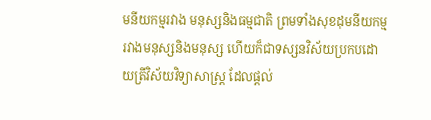មនីយកម្មរវាង មនុស្សនិងធម្មជាតិ ព្រមទាំងសុខដុមនីយកម្មរវាងមនុស្សនិងមនុស្ស ហើយក៏ជាទស្សនវិស័យប្រកបដោយត្រីវិស័យវិទ្យាសាស្រ្ត ដែលផ្តល់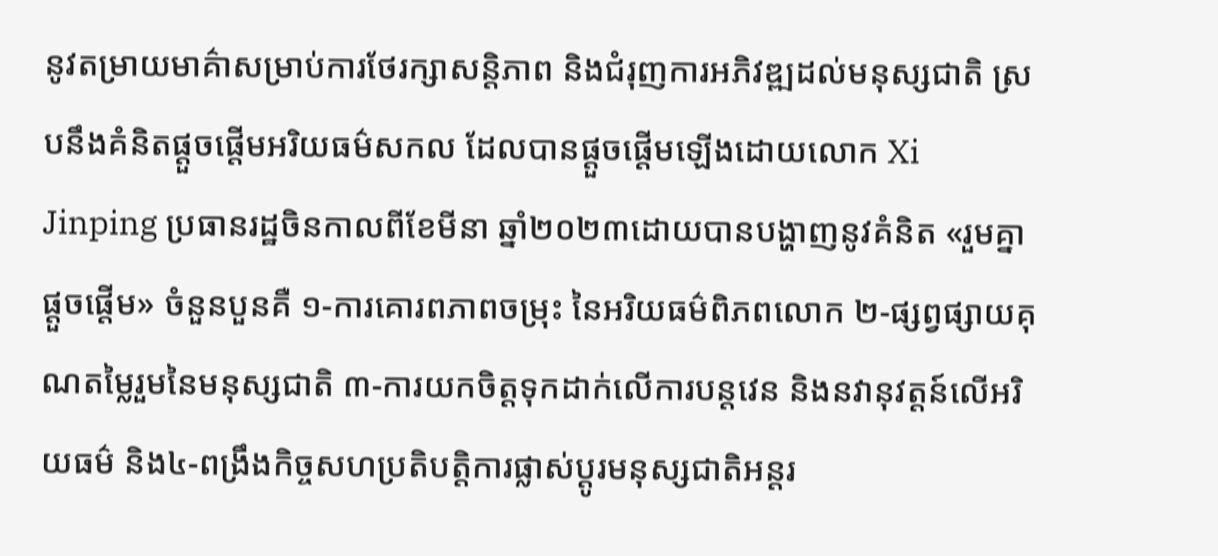នូវតម្រាយមាគ៌ាសម្រាប់ការថែរក្សាសន្តិភាព និងជំរុញការអភិវឌ្ឍដល់មនុស្សជាតិ ស្របនឹងគំនិតផ្តួចផ្តើមអរិយធម៌សកល ដែលបានផ្តួចផ្តើមឡើងដោយលោក Xi Jinping ប្រធានរដ្ឋចិនកាលពីខែមីនា ឆ្នាំ២០២៣ដោយបានបង្ហាញនូវគំនិត «រួមគ្នាផ្តួចផ្តើម» ចំនួនបួនគឺ ១-ការគោរពភាពចម្រុះ នៃអរិយធម៌ពិភពលោក ២-ផ្សព្វផ្សាយគុណតម្លៃរួមនៃមនុស្សជាតិ ៣-ការយកចិត្តទុកដាក់លើការបន្តវេន និងនវានុវត្តន៍លើអរិយធម៌ និង៤-ពង្រឹងកិច្ចសហប្រតិបត្តិការផ្លាស់ប្ដូរមនុស្សជាតិអន្តរ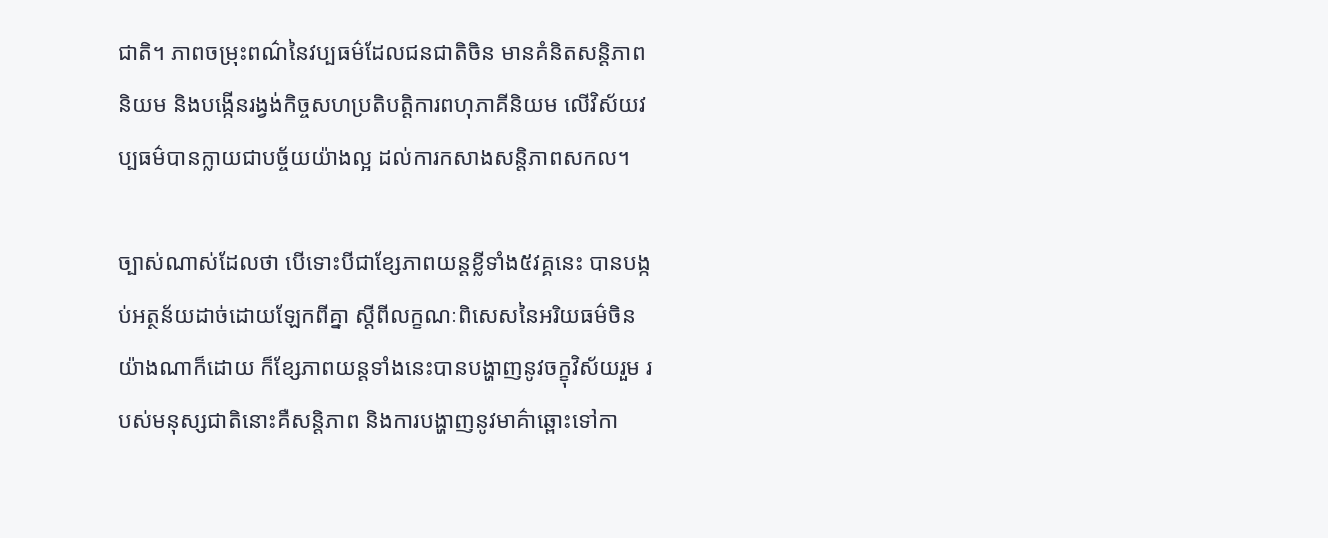ជាតិ។ ភាពចម្រុះពណ៌នៃវប្បធម៌ដែលជនជាតិចិន មានគំនិតសន្តិភាពនិយម និងបង្កើនរង្វង់កិច្ចសហប្រតិបត្តិការពហុភាគីនិយម លើវិស័យវប្បធម៌បានក្លាយជាបច្ច័យយ៉ាងល្អ ដល់ការកសាងសន្តិភាពសកល។

ច្បាស់ណាស់ដែលថា បើទោះបីជាខ្សែភាពយន្តខ្លីទាំង៥វគ្គនេះ បានបង្កប់អត្ថន័យដាច់ដោយឡែកពីគ្នា ស្តីពីលក្ខណៈពិសេសនៃអរិយធម៌ចិនយ៉ាងណាក៏ដោយ ក៏ខ្សែភាពយន្តទាំងនេះបានបង្ហាញនូវចក្ខុវិស័យរួម របស់មនុស្សជាតិនោះគឺសន្តិភាព និងការបង្ហាញនូវមាគ៌ាឆ្ពោះទៅកា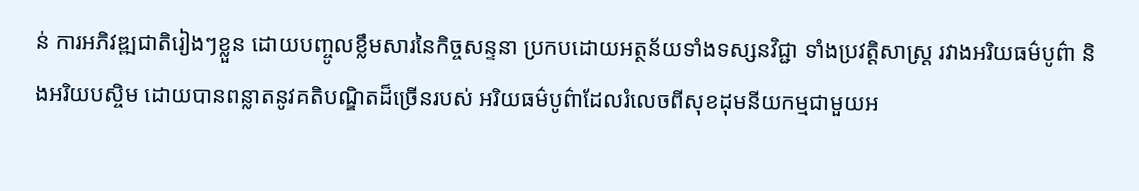ន់ ការអភិវឌ្ឍជាតិរៀងៗខ្លួន ដោយបញ្ចូលខ្លឹមសារនៃកិច្ចសន្ទនា ប្រកបដោយអត្ថន័យទាំងទស្សនវិជ្ជា ទាំងប្រវត្តិសាស្រ្ត រវាងអរិយធម៌បូព៌ា និងអរិយបស្ចិម ដោយបានពន្លាតនូវគតិបណ្ឌិតដ៏ច្រើនរបស់ អរិយធម៌បូព៌ាដែលរំលេចពីសុខដុមនីយកម្មជាមួយអ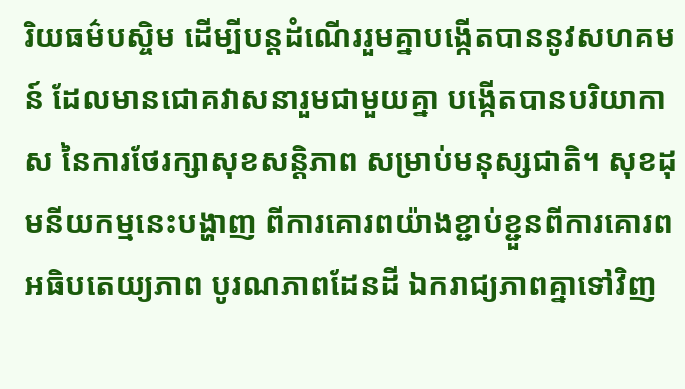រិយធម៌បស្ចិម ដើម្បីបន្តដំណើររួមគ្នាបង្កើតបាននូវសហគមន៍ ដែលមានជោគវាសនារួមជាមួយគ្នា បង្កើតបានបរិយាកាស នៃការថែរក្សាសុខសន្តិភាព សម្រាប់មនុស្សជាតិ។ សុខដុមនីយកម្មនេះបង្ហាញ ពីការគោរពយ៉ាងខ្ជាប់ខ្ជួនពីការគោរពអធិបតេយ្យភាព បូរណភាពដែនដី ឯករាជ្យភាពគ្នាទៅវិញ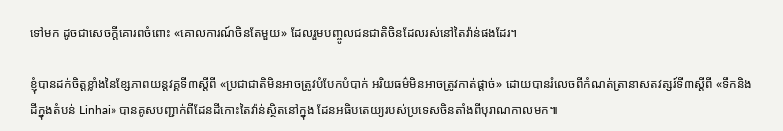ទៅមក ដូចជាសេចក្តីគោរពចំពោះ «គោលការណ៍ចិនតែមួយ» ដែលរួមបញ្ចូលជនជាតិចិនដែលរស់នៅតៃវ៉ាន់ផងដែរ។

ខ្ញុំបានដក់ចិត្តខ្លាំងនៃខ្សែភាពយន្តវគ្គទី៣ស្តីពី «ប្រជាជាតិមិនអាចត្រូវបំបែកបំបាក់ អរិយធម៌មិនអាចត្រូវកាត់ផ្តាច់» ដោយបានរំលេចពីកំណត់ត្រានាសតវត្សរ៍ទី៣ស្តីពី «ទឹកនិងដីក្នុងតំបន់ Linhai» បានគូសបញ្ជាក់ពីដែនដីកោះតៃវ៉ាន់ស្ថិតនៅក្នុង ដែនអធិបតេយ្យរបស់ប្រទេសចិនតាំងពីបុរាណកាលមក៕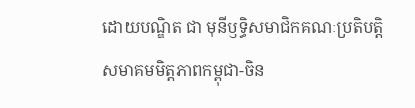ដោយបណ្ឌិត ជា មុនីឫទ្ធិសមាជិកគណៈប្រតិបត្តិសមាគមមិត្តភាពកម្ពុជា-ចិន